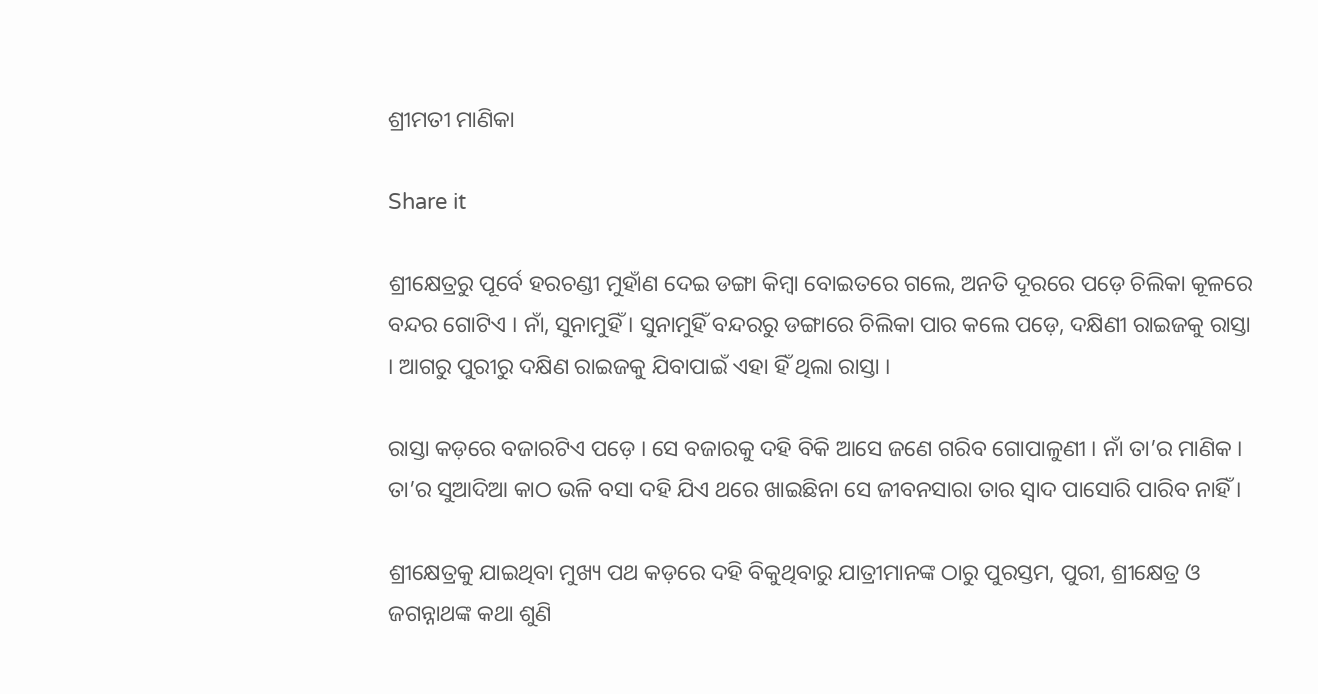ଶ୍ରୀମତୀ ମାଣିକା

Share it

ଶ୍ରୀକ୍ଷେତ୍ରରୁ ପୂର୍ବେ ହରଚଣ୍ଡୀ ମୁହାଁଣ ଦେଇ ଡଙ୍ଗା କିମ୍ବା ବୋଇତରେ ଗଲେ, ଅନତି ଦୂରରେ ପଡ଼େ ଚିଲିକା କୂଳରେ ବନ୍ଦର ଗୋଟିଏ । ନାଁ, ସୁନାମୁହିଁ । ସୁନାମୁହିଁ ବନ୍ଦରରୁ ଡଙ୍ଗାରେ ଚିଲିକା ପାର କଲେ ପଡ଼େ, ଦକ୍ଷିଣୀ ରାଇଜକୁ ରାସ୍ତା । ଆଗରୁ ପୁରୀରୁ ଦକ୍ଷିଣ ରାଇଜକୁ ଯିବାପାଇଁ ଏହା ହିଁ ଥିଲା ରାସ୍ତା ।

ରାସ୍ତା କଡ଼ରେ ବଜାରଟିଏ ପଡ଼େ । ସେ ବଜାରକୁ ଦହି ବିକି ଆସେ ଜଣେ ଗରିବ ଗୋପାଳୁଣୀ । ନାଁ ତା’ର ମାଣିକ । ତା’ର ସୁଆଦିଆ କାଠ ଭଳି ବସା ଦହି ଯିଏ ଥରେ ଖାଇଛିନା ସେ ଜୀବନସାରା ତାର ସ୍ୱାଦ ପାସୋରି ପାରିବ ନାହିଁ ।

ଶ୍ରୀକ୍ଷେତ୍ରକୁ ଯାଇଥିବା ମୁଖ୍ୟ ପଥ କଡ଼ରେ ଦହି ବିକୁଥିବାରୁ ଯାତ୍ରୀମାନଙ୍କ ଠାରୁ ପୁରସ୍ତମ, ପୁରୀ, ଶ୍ରୀକ୍ଷେତ୍ର ଓ ଜଗନ୍ନାଥଙ୍କ କଥା ଶୁଣି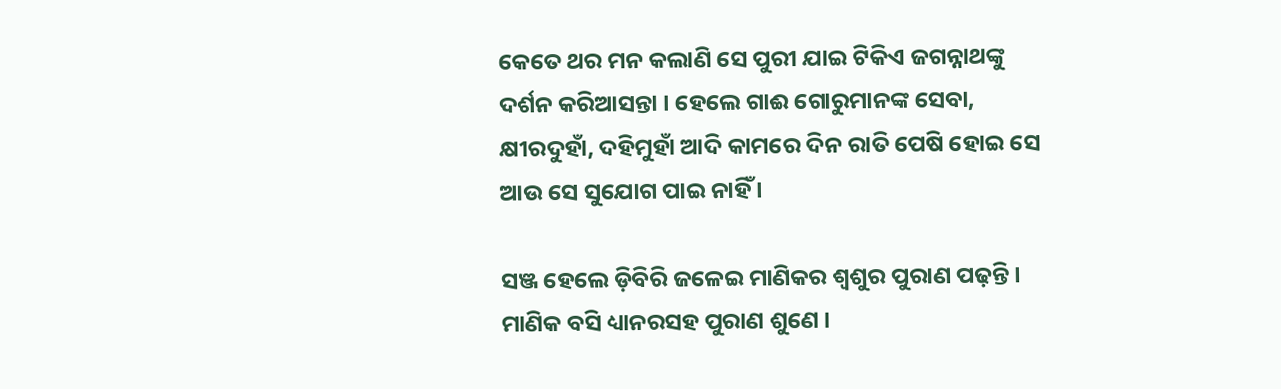କେତେ ଥର ମନ କଲାଣି ସେ ପୁରୀ ଯାଇ ଟିକିଏ ଜଗନ୍ନାଥଙ୍କୁ ଦର୍ଶନ କରିଆସନ୍ତା । ହେଲେ ଗାଈ ଗୋରୁମାନଙ୍କ ସେବା, କ୍ଷୀରଦୁହାଁ, ଦହିମୁହାଁ ଆଦି କାମରେ ଦିନ ରାତି ପେଷି ହୋଇ ସେ ଆଉ ସେ ସୁଯୋଗ ପାଇ ନାହିଁ ।

ସଞ୍ଜ ହେଲେ ଡ଼ିବିରି ଜଳେଇ ମାଣିକର ଶ୍ୱଶୁର ପୁରାଣ ପଢ଼ନ୍ତି । ମାଣିକ ବସି ଧ୍ୟାନରସହ ପୁରାଣ ଶୁଣେ ।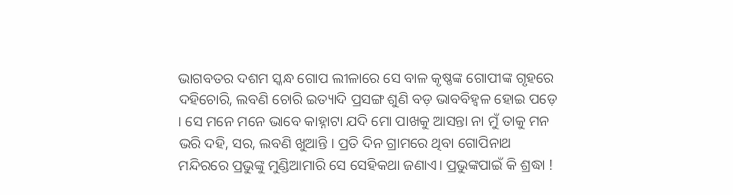ଭାଗବତର ଦଶମ ସ୍କନ୍ଧ ଗୋପ ଲୀଳାରେ ସେ ବାଳ କୃଷ୍ଣଙ୍କ ଗୋପୀଙ୍କ ଗୃହରେ ଦହିଚୋରି, ଲବଣି ଚୋରି ଇତ୍ୟାଦି ପ୍ରସଙ୍ଗ ଶୁଣି ବଡ଼ ଭାବବିହ୍ଵଳ ହୋଇ ପଡ଼େ । ସେ ମନେ ମନେ ଭାବେ କାହ୍ନାଟା ଯଦି ମୋ ପାଖକୁ ଆସନ୍ତା ନା ମୁଁ ତାକୁ ମନ ଭରି ଦହି, ସର, ଲବଣି ଖୁଆନ୍ତି । ପ୍ରତି ଦିନ ଗ୍ରାମରେ ଥିବା ଗୋପିନାଥ ମନ୍ଦିରରେ ପ୍ରଭୁଙ୍କୁ ମୁଣ୍ଡିଆମାରି ସେ ସେହିକଥା ଜଣାଏ। ପ୍ରଭୁଙ୍କପାଇଁ କି ଶ୍ରଦ୍ଧା !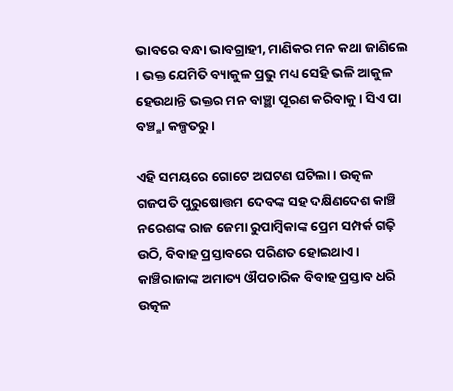ଭାବରେ ବନ୍ଧା ଭାବଗ୍ରାହୀ, ମାଣିକର ମନ କଥା ଜାଣିଲେ । ଭକ୍ତ ଯେମିତି ବ୍ୟାକୁଳ ପ୍ରଭୁ ମଧ୍ୟ ସେହି ଭଳି ଆକୁଳ ହେଉଥାନ୍ତି ଭକ୍ତର ମନ ବାଞ୍ଛା ପୂରଣ କରିବାକୁ । ସିଏ ପା ବଞ୍ଚ୍ଛା କଳ୍ପତରୁ ।

ଏହି ସମୟରେ ଗୋଟେ ଅଘଟଣ ଘଟିଲା । ଉତ୍କଳ ଗଜପତି ପୁରୁଷୋତ୍ତମ ଦେବଙ୍କ ସହ ଦକ୍ଷିଣଦେଶ କାଞ୍ଚି ନରେଶଙ୍କ ରାଜ ଜେମା ରୁପାମ୍ବିକାଙ୍କ ପ୍ରେମ ସମ୍ପର୍କ ଗଢ଼ି ଉଠି, ବିବାହ ପ୍ରସ୍ତାବରେ ପରିଣତ ହୋଇଥାଏ । କାଞ୍ଚିରାଜାଙ୍କ ଅମାତ୍ୟ ଔପଚାରିକ ବିବାହ ପ୍ରସ୍ତାବ ଧରି ଉତ୍କଳ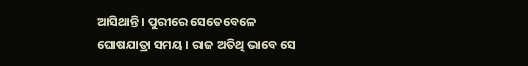ଆସିଥାନ୍ତି । ପୁରୀରେ ସେତେବେଳେ ଘୋଷଯାତ୍ରା ସମୟ । ରାଜ ଅତିଥି ଭାବେ ସେ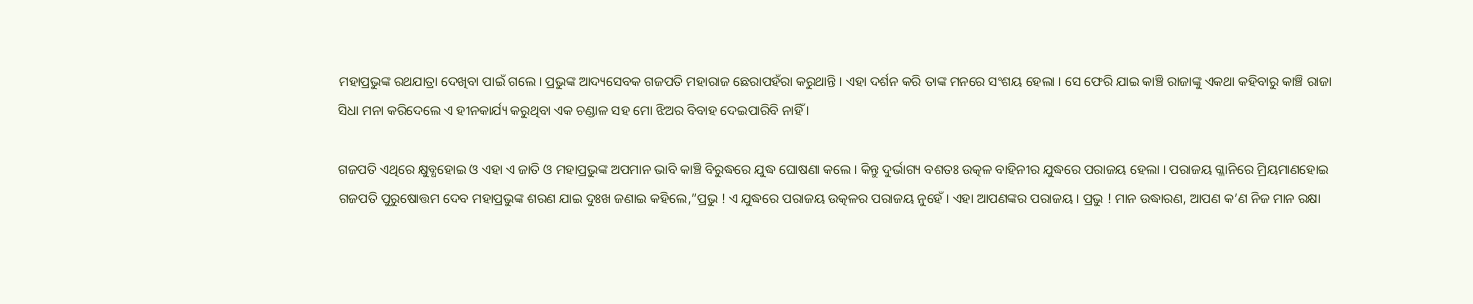ମହାପ୍ରଭୁଙ୍କ ରଥଯାତ୍ରା ଦେଖିବା ପାଇଁ ଗଲେ। ପ୍ରଭୁଙ୍କ ଆଦ୍ୟସେବକ ଗଜପତି ମହାରାଜ ଛେରାପହଁରା କରୁଥାନ୍ତି । ଏହା ଦର୍ଶନ କରି ତାଙ୍କ ମନରେ ସଂଶୟ ହେଲା । ସେ ଫେରି ଯାଇ କାଞ୍ଚି ରାଜାଙ୍କୁ ଏକଥା କହିବାରୁ କାଞ୍ଚି ରାଜା ସିଧା ମନା କରିଦେଲେ ଏ ହୀନକାର୍ଯ୍ୟ କରୁଥିବା ଏକ ଚଣ୍ଡାଳ ସହ ମୋ ଝିଅର ବିବାହ ଦେଇପାରିବି ନାହିଁ ।

ଗଜପତି ଏଥିରେ କ୍ଷୁବ୍ଧହୋଇ ଓ ଏହା ଏ ଜାତି ଓ ମହାପ୍ରଭୁଙ୍କ ଅପମାନ ଭାବି କାଞ୍ଚି ବିରୁଦ୍ଧରେ ଯୁଦ୍ଧ ଘୋଷଣା କଲେ । କିନ୍ତୁ ଦୁର୍ଭାଗ୍ୟ ବଶତଃ ଉତ୍କଳ ବାହିନୀର ଯୁଦ୍ଧରେ ପରାଜୟ ହେଲା । ପରାଜୟ ଗ୍ଳାନିରେ ମ୍ରିୟମାଣହୋଇ ଗଜପତି ପୁରୁଷୋତ୍ତମ ଦେବ ମହାପ୍ରଭୁଙ୍କ ଶରଣ ଯାଇ ଦୁଃଖ ଜଣାଇ କହିଲେ,”ପ୍ରଭୁ ! ଏ ଯୁଦ୍ଧରେ ପରାଜୟ ଉତ୍କଳର ପରାଜୟ ନୁହେଁ । ଏହା ଆପଣଙ୍କର ପରାଜୟ । ପ୍ରଭୁ ! ମାନ ଉଦ୍ଧାରଣ, ଆପଣ କ’ଣ ନିଜ ମାନ ରକ୍ଷା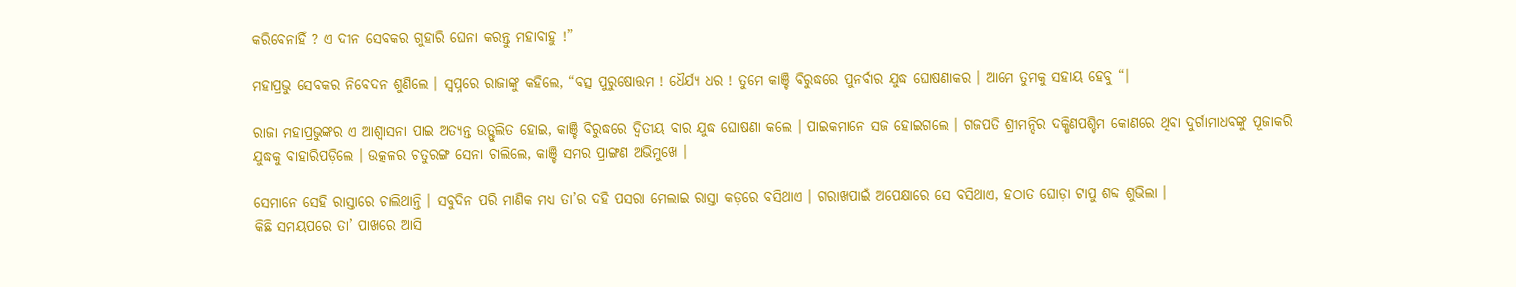କରିବେନାହିଁ ? ଏ ଦୀନ ସେବକର ଗୁହାରି ଘେନା କରନ୍ତୁ ମହାବାହୁ !”

ମହାପ୍ରଭୁ ସେବକର ନିବେଦନ ଶୁଣିଲେ । ସ୍ୱପ୍ନରେ ରାଜାଙ୍କୁ କହିଲେ, “ବତ୍ସ ପୁରୁଷୋତ୍ତମ ! ଧୈର୍ଯ୍ୟ ଧର ! ତୁମେ କାଞ୍ଚି ବିରୁଦ୍ଧରେ ପୁନର୍ବାର ଯୁଦ୍ଧ ଘୋଷଣାକର । ଆମେ ତୁମକୁ ସହାୟ ହେବୁ “।

ରାଜା ମହାପ୍ରଭୁଙ୍କର ଏ ଆଶ୍ୱାସନା ପାଇ ଅତ୍ୟନ୍ତ ଉତ୍ଫୁଲିତ ହୋଇ, କାଞ୍ଚି ବିରୁଦ୍ଧରେ ଦ୍ୱିତୀୟ ବାର ଯୁଦ୍ଧ ଘୋଷଣା କଲେ । ପାଇକମାନେ ସଜ ହୋଇଗଲେ । ଗଜପତି ଶ୍ରୀମନ୍ଦିର ଦକ୍ଷିଣପଶ୍ଚିମ କୋଣରେ ଥିବା ଦୁର୍ଗାମାଧବଙ୍କୁ ପୂଜାକରି ଯୁଦ୍ଧକୁ ବାହାରିପଡ଼ିଲେ । ଉତ୍କଳର ଚତୁରଙ୍ଗ ସେନା ଚାଲିଲେ, କାଞ୍ଚି ସମର ପ୍ରାଙ୍ଗଣ ଅଭିମୁଖେ ।

ସେମାନେ ସେହି ରାସ୍ତାରେ ଚାଲିଥାନ୍ତି । ସବୁଦିନ ପରି ମାଣିକ ମଧ୍ୟ ତା’ର ଦହି ପସରା ମେଲାଇ ରାସ୍ତା କଡ଼ରେ ବସିଥାଏ । ଗରାଖପାଇଁ ଅପେକ୍ଷାରେ ସେ ବସିଥାଏ, ହଠାତ ଘୋଡ଼ା ଟାପୁ ଶବ୍ଦ ଶୁଭିଲା ।
କିଛି ସମୟପରେ ତା’ ପାଖରେ ଆସି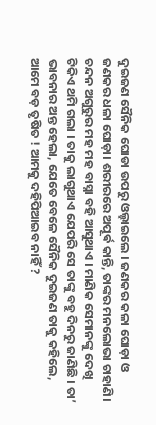ଦୁଇଜଣ ସୈନିକ ଘୋଡା ଉପରୁ ଓଲ୍ହାଇଲେ । ଜଣକର କଳା ଘୋଡ଼ା ଓ ଜଣକର ଧଳା ଘୋଡ଼ା। ଶରୀରରେ ଅପୂର୍ଵ କାନ୍ତି, ତାଙ୍କର ମନଲୋଭା ଚାହାଣି। ଚନ୍ଦନ ଅଗୁରୁର ମହ ମହ ବାସ୍ନା ବହି ଆସୁଥାଏ । ମାଣିକ ସେମାନଙ୍କୁ ଦେଖି ଟିକିଏ ଥମି ଗଲା । ତାକୁ ଲାଗୁଥାଏ ଯେପରି ସେ ତାଙ୍କୁ ବହୁ ଦିନରୁ ଜାଣିଛି । ତା’ ଭାବନାର ଅନ୍ତ ହେଲା, ଯେତେ ବେଳେ ସୈନିକ ଦୁଇଜଣ ତାକୁ କହିଲେ, ଆମେ ବଡ଼ ତୃଷିତ ! ଆମକୁ ଦହିପିଆଇବ ନାହିଁ ?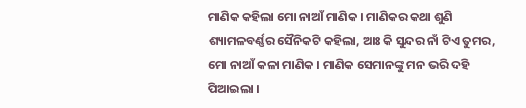ମାଣିକ କହିଲା ମୋ ନାଆଁ ମାଣିକ । ମାଣିକର କଥା ଶୁଣି ଶ୍ୟାମଳବର୍ଣ୍ଣର ସୈନିକଟି କହିଲା, ଆଃ କି ସୁନ୍ଦର ନାଁ ଟିଏ ତୁମର, ମୋ ନାଆଁ କଳା ମାଣିକ । ମାଣିକ ସେମାନଙ୍କୁ ମନ ଭରି ଦହି ପିଆଇଲା ।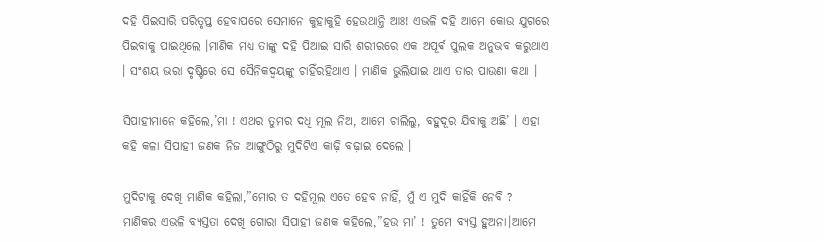ଦହି ପିଇସାରି ପରିତୃପ୍ତ ହେବାପରେ ସେମାନେ କୁହାକୁହି ହେଉଥାନ୍ତି ଆଃ! ଏଭଳି ଦହି ଆମେ କୋଉ ଯୁଗରେ ପିଇବାକୁ ପାଇଥିଲେ ।ମାଣିକ ମଧ୍ୟ ତାଙ୍କୁ ଦହି ପିଆଇ ସାରି ଶରୀରରେ ଏକ ଅପୂର୍ଵ ପୁଲକ ଅନୁଭବ କରୁଥାଏ । ସଂଶୟ ଭରା ଦୃଷ୍ଟିରେ ସେ ସୈନିକଦ୍ବୟଙ୍କୁ ଚାହିଁରହିଥାଏ । ମାଣିକ ଭୁଲିଯାଇ ଥାଏ ତାର ପାଉଣା କଥା ।

ସିପାହୀମାନେ କହିଲେ,’ମା ! ଏଥର ତୁମର ଦଧି ମୂଲ ନିଅ, ଆମେ ଚାଲିଲୁ, ବହୁଦୂର ଯିବାକୁ ଅଛି’ । ଏହା କହି କଳା ସିପାହୀ ଜଣକ ନିଜ ଆଙ୍ଗୁଠିରୁ ମୁଦିଟିଏ କାଢ଼ି ବଢ଼ାଇ ଦେଲେ ।

ମୁଦିଟାକୁ ଦେଖି ମାଣିକ କହିଲା,”ମୋର ତ ଦହିମୂଲ ଏତେ ହେବ ନାହିଁ, ମୁଁ ଏ ମୁଦି କାହିଁକି ନେବି ? ମାଣିକର ଏଭଳି ବ୍ୟସ୍ତତା ଦେଖି ଗୋରା ସିପାହୀ ଜଣକ କହିଲେ,”ହଉ ମା’ ! ତୁମେ ବ୍ୟସ୍ତ ହୁଅନା।ଆମେ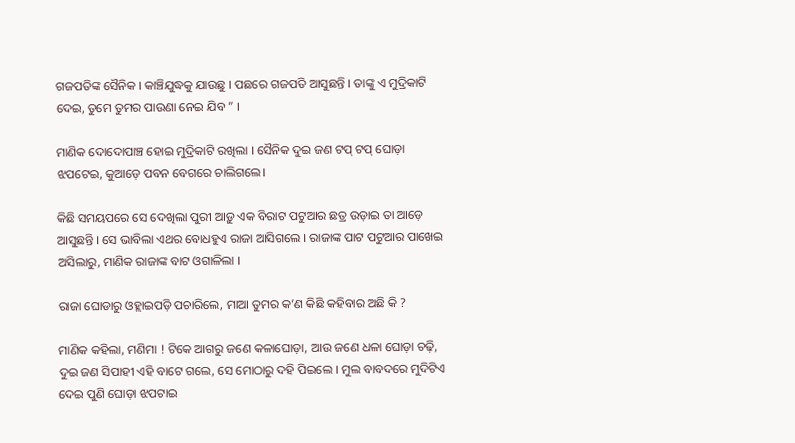ଗଜପତିଙ୍କ ସୈନିକ । କାଞ୍ଚିଯୁଦ୍ଧକୁ ଯାଉଛୁ । ପଛରେ ଗଜପତି ଆସୁଛନ୍ତି । ତାଙ୍କୁ ଏ ମୁଦ୍ରିକାଟି ଦେଇ, ତୁମେ ତୁମର ପାଉଣା ନେଇ ଯିବ ” ।

ମାଣିକ ଦୋଦୋପାଞ୍ଚ ହୋଇ ମୁଦ୍ରିକାଟି ରଖିଲା । ସୈନିକ ଦୁଇ ଜଣ ଟପ୍ ଟପ୍ ଘୋଡ଼ା ଝପଟେଇ, କୁଆଡ଼େ ପବନ ବେଗରେ ଚାଲିଗଲେ।

କିଛି ସମୟପରେ ସେ ଦେଖିଲା ପୁରୀ ଆଡ଼ୁ ଏକ ବିରାଟ ପଟୁଆର ଛତ୍ର ଉଡ଼ାଇ ତା ଆଡ଼େ ଆସୁଛନ୍ତି । ସେ ଭାବିଲା ଏଥର ବୋଧହୁଏ ରାଜା ଆସିଗଲେ । ରାଜାଙ୍କ ପାଟ ପଟୁଆର ପାଖେଇ ଅସିଲାରୁ, ମାଣିକ ରାଜାଙ୍କ ବାଟ ଓଗାଳିଲା ।

ରାଜା ଘୋଡାରୁ ଓହ୍ଲାଇପଡ଼ି ପଚାରିଲେ, ମାଆ ତୁମର କ’ଣ କିଛି କହିବାର ଅଛି କି ?

ମାଣିକ କହିଲା, ମଣିମା ! ଟିକେ ଆଗରୁ ଜଣେ କଳାଘୋଡ଼ା, ଆଉ ଜଣେ ଧଳା ଘୋଡ଼ା ଚଢ଼ି, ଦୁଇ ଜଣ ସିପାହୀ ଏହି ବାଟେ ଗଲେ, ସେ ମୋଠାରୁ ଦହି ପିଇଲେ । ମୁଲ ବାବଦରେ ମୁଦିଟିଏ ଦେଇ ପୁଣି ଘୋଡ଼ା ଝପଟାଇ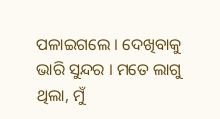ପଳାଇଗଲେ । ଦେଖିବାକୁ ଭାରି ସୁନ୍ଦର । ମତେ ଲାଗୁ ଥିଲା, ମୁଁ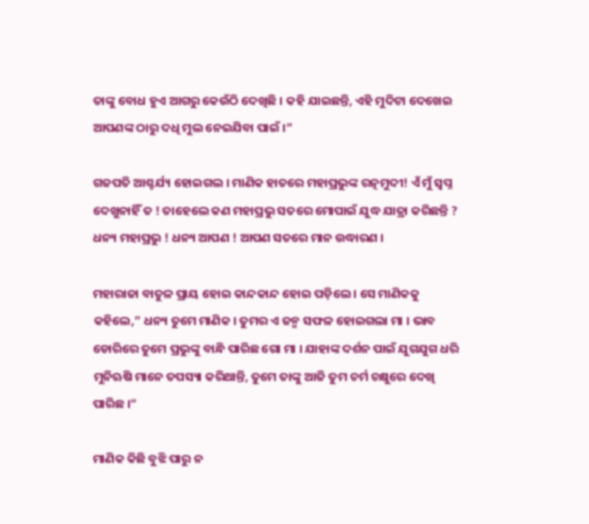ତାଙ୍କୁ ବୋଧ ହୁଏ ଆଗରୁ କେଉଁଠି ଦେଖିଛି । କହି ଯାଇଛନ୍ତି, ଏହି ମୁଦିଟା ଦେଖେଇ ଆପଣଙ୍କ ଠାରୁ ଦଧି ମୁଲ ନେଇଯିବା ପାଇଁ ।”

ଗଜପତି ଆଶ୍ଚର୍ଯ୍ୟ ହୋଇଗଲ । ମାଣିକ ହାତରେ ମହାପ୍ରଭୁଙ୍କ ରତ୍ନମୁଦୀ! ଏଁ ମୁଁ ସ୍ବପ୍ନ ଦେଖୁନାହିଁ ତ ! ତାହେଲେ କଣ ମହାପ୍ରଭୁ ସତରେ ମୋପାଇଁ ଯୁଦ୍ଧ ଯାତ୍ରା କରିଛନ୍ତି ? ଧନ୍ୟ ମହାପ୍ରଭୁ ! ଧନ୍ୟ ଆପଣ ! ଆପଣ ସତରେ ମାନ ଉଦ୍ଧାରଣ ।

ମହାରାଜା ବାତୁଳ ପ୍ରାୟ ହୋଇ କାନ୍ଦକାନ୍ଦ ହୋଇ ପଡ଼ିଲେ । ସେ ମାଣିକକୁ କହିଲେ,” ଧନ୍ୟ ତୁମେ ମାଣିକ । ତୁମର ଏ ଜନ୍ମ ସଫଳ ହୋଇଗଲା ମା । ଭାବ ଡୋରିରେ ତୁମେ ପ୍ରଭୁଙ୍କୁ ବାନ୍ଧି ପାରିଛ ଗୋ ମା । ଯାହାଙ୍କ ଦର୍ଶନ ପାଇଁ ଯୁଗଯୁଗ ଧରି ମୁନିଋଷି ମାନେ ତପସ୍ୟା କରିଥାନ୍ତି, ତୁମେ ତାଙ୍କୁ ଆଜି ତୁମ ଚର୍ମ ଚକ୍ଷୁରେ ଦେଖି ପାରିଛ ।”

ମାଣିକ କିଛି ବୁଝି ପାରୁ ନ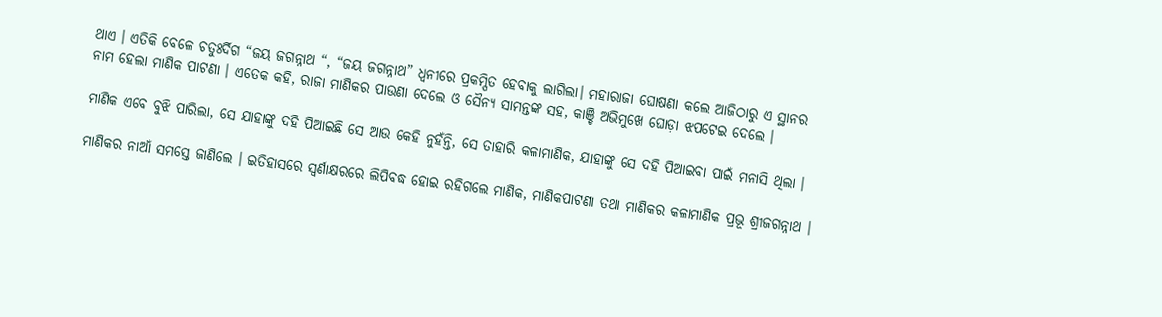ଥାଏ । ଏତିକି ବେଳେ ଚତୁଃର୍ଦିଗ “ଜୟ ଜଗନ୍ନାଥ “, “ଜୟ ଜଗନ୍ନାଥ” ଧ୍ୱନୀରେ ପ୍ରକମ୍ପିତ ହେବାକୁ ଲାଗିଲା। ମହାରାଜା ଘୋଷଣା କଲେ ଆଜିଠାରୁ ଏ ସ୍ଥାନର ନାମ ହେଲା ମାଣିକ ପାଟଣା । ଏତେକ କହି, ରାଜା ମାଣିକର ପାଉଣା ଦେଲେ ଓ ସୈନ୍ୟ ସାମନ୍ତଙ୍କ ସହ, କାଞ୍ଚି ଅଭିମୁଖେ ଘୋଡ଼ା ଝପଟେଇ ଦେଲେ ।

ମାଣିକ ଏବେ ବୁଝି ପାରିଲା, ସେ ଯାହାଙ୍କୁ ଦହି ପିଆଇଛି ସେ ଆଉ କେହି ନୁହଁନ୍ତି, ସେ ତାହାରି କଳାମାଣିକ, ଯାହାଙ୍କୁ ସେ ଦହି ପିଆଇବା ପାଇଁ ମନାସି ଥିଲା ।

ମାଣିକର ନାଆଁ ସମସ୍ତେ ଜାଣିଲେ । ଇତିହାସରେ ସ୍ଵର୍ଣାକ୍ଷରରେ ଲିପିବଦ୍ଧ ହୋଇ ରହିଗଲେ ମାଣିକ, ମାଣିକପାଟଣା ତଥା ମାଣିକର କଳାମାଣିକ ପ୍ରଭୂ ଶ୍ରୀଜଗନ୍ନାଥ ।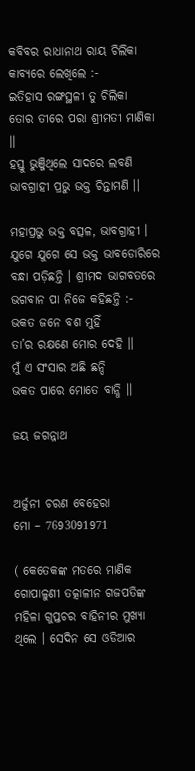କବିବର ରାଧାନାଥ ରାୟ ଚିଲିକା କାବ୍ୟରେ ଲେଖିଲେ :-
ଇତିହାସ ରଙ୍ଗସ୍ଥଳୀ ତୁ ଚିଲିକା
ତୋର ତୀରେ ପରା ଶ୍ରୀମତୀ ମାଣିକା ।।
ହସ୍ତୁ ଭୁଞ୍ଜିଥିଲେ ସାଦରେ ଲବଣି
ଭାବଗ୍ରାହୀ ପ୍ରଭୁ ଭକ୍ତ ଚିନ୍ତାମଣି ।।

ମହାପ୍ରଭୁ ଭକ୍ତ ବତ୍ସଳ, ଭାବଗ୍ରାହୀ । ଯୁଗେ ଯୁଗେ ସେ ଭକ୍ତ ଭାବଡୋରିରେ ବନ୍ଧା ପଡ଼ିଛନ୍ତି । ଶ୍ରୀମଦ ଭାଗବତରେ ଭଗବାନ ପା ନିଜେ କହିଛନ୍ତି :-
ଭକତ ଜନେ ବଶ ମୁହିଁ
ତା’ର ରକ୍ଷଣେ ମୋର ଦେହି ।।
ମୁଁ ଏ ସଂସାର ଅଛି ଛନ୍ଦି
ଭକତ ପାରେ ମୋତେ ବାନ୍ଧି ।।

ଜୟ ଜଗନ୍ନାଥ


ଅର୍ଜୁନୀ ଚରଣ ବେହେରା
ମୋ – 7693091971

( କେତେକଙ୍କ ମତରେ ମାଣିକ ଗୋପାଳୁଣୀ ତତ୍କାଳୀନ ଗଜପତିଙ୍କ ମହିଳା ଗୁପ୍ତଚର ବାହିନୀର ମୁଖ୍ଯା ଥିଲେ । ସେଦିନ ସେ ଓଡିଆର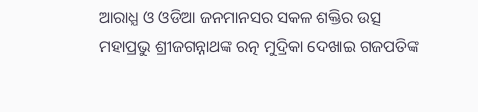ଆରାଧ୍ଯ ଓ ଓଡିଆ ଜନମାନସର ସକଳ ଶକ୍ତିର ଉତ୍ସ ମହାପ୍ରଭୁ ଶ୍ରୀଜଗନ୍ନାଥଙ୍କ ରତ୍ନ ମୁଦ୍ରିକା ଦେଖାଇ ଗଜପତିଙ୍କ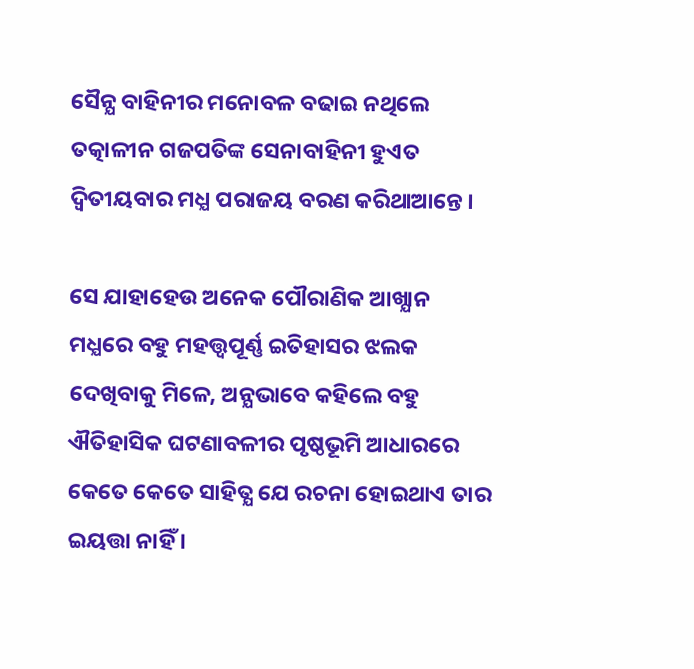ସୈନ୍ଯ ବାହିନୀର ମନୋବଳ ବଢାଇ ନଥିଲେ ତତ୍କାଳୀନ ଗଜପତିଙ୍କ ସେନାବାହିନୀ ହୁଏତ ଦ୍ବିତୀୟବାର ମଧ୍ଯ ପରାଜୟ ବରଣ କରିଥାଆନ୍ତେ ।

ସେ ଯାହାହେଉ ଅନେକ ପୌରାଣିକ ଆଖ୍ଯାନ ମଧ୍ଯରେ ବହୁ ମହତ୍ତ୍ବପୂର୍ଣ୍ଣ ଇତିହାସର ଝଲକ ଦେଖିବାକୁ ମିଳେ, ଅନ୍ଯଭାବେ କହିଲେ ବହୁ ଐତିହାସିକ ଘଟଣାବଳୀର ପୃଷ୍ଠଭୂମି ଆଧାରରେ କେତେ କେତେ ସାହିତ୍ଯ ଯେ ରଚନା ହୋଇଥାଏ ତାର ଇୟତ୍ତା ନାହିଁ ।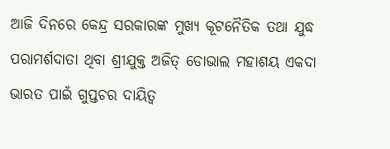ଆଜି ଦିନରେ କେନ୍ଦ୍ର ସରକାରଙ୍କ ମୁଖ୍ଯ କୂଟନୈତିକ ତଥା ଯୁଦ୍ଧ ପରାମର୍ଶଦାତା ଥିବା ଶ୍ରୀଯୁକ୍ତ ଅଜିତ୍ ଡୋଭାଲ ମହାଶୟ ଏକଦା ଭାରତ ପାଇଁ ଗୁପ୍ତଚର ଦାୟିତ୍ବ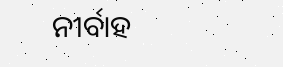ନୀର୍ବାହ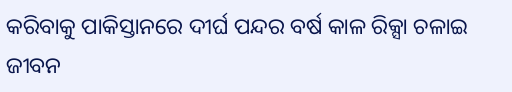କରିବାକୁ ପାକିସ୍ତାନରେ ଦୀର୍ଘ ପନ୍ଦର ବର୍ଷ କାଳ ରିକ୍ସା ଚଳାଇ ଜୀବନ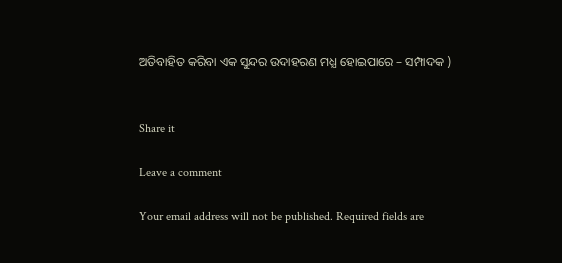ଅତିବାହିତ କରିବା ଏକ ସୁନ୍ଦର ଉଦାହରଣ ମଧ୍ଯ ହୋଇପାରେ – ସମ୍ପାଦକ )


Share it

Leave a comment

Your email address will not be published. Required fields are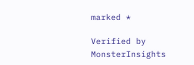marked *

Verified by MonsterInsights